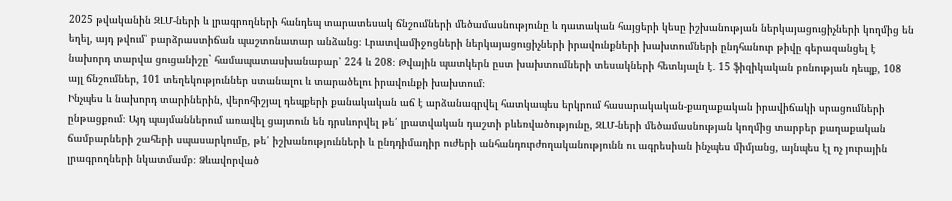2025 թվականին ԶԼՄ-ների և լրագրողների հանդեպ տարատեսակ ճնշումների մեծամասնությունը և դատական հայցերի կեսը իշխանության ներկայացուցիչների կողմից են եղել, այդ թվում՝ բարձրաստիճան պաշտոնատար անձանց։ Լրատվամիջոցների ներկայացուցիչների իրավունքների խախտումների ընդհանուր թիվը գերազանցել է նախորդ տարվա ցուցանիշը` համապատասխանաբար՝ 224 և 208։ Թվային պատկերն ըստ խախտումների տեսակների հետևյալն է․ 15 ֆիզիկական բռնության դեպք, 108 այլ ճնշումներ, 101 տեղեկություններ ստանալու և տարածելու իրավունքի խախտում։
Ինչպես և նախորդ տարիներին, վերոհիշյալ դեպքերի քանակական աճ է արձանագրվել հատկապես երկրում հասարակական-քաղաքական իրավիճակի սրացումների ընթացքում։ Այդ պայմաններում առավել ցայտուն են դրսևորվել թե՛ լրատվական դաշտի բևեռվածությունը, ԶԼՄ-ների մեծամասնության կողմից տարբեր քաղաքական ճամբարների շահերի սպասարկումը, թե՛ իշխանությունների և ընդդիմադիր ուժերի անհանդուրժողականությունն ու ագրեսիան ինչպես միմյանց, այնպես էլ ոչ յուրային լրագրողների նկատմամբ։ Ձևավորված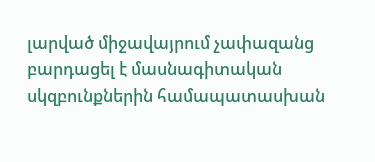լարված միջավայրում չափազանց բարդացել է մասնագիտական սկզբունքներին համապատասխան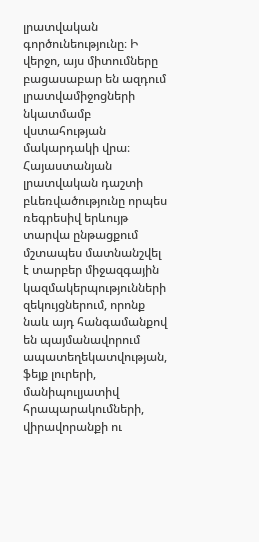լրատվական գործունեությունը։ Ի վերջո, այս միտումները բացասաբար են ազդում լրատվամիջոցների նկատմամբ վստահության մակարդակի վրա։
Հայաստանյան լրատվական դաշտի բևեռվածությունը որպես ռեգրեսիվ երևույթ տարվա ընթացքում մշտապես մատնանշվել է տարբեր միջազգային կազմակերպությունների զեկույցներում, որոնք նաև այդ հանգամանքով են պայմանավորում ապատեղեկատվության, ֆեյք լուրերի, մանիպուլյատիվ հրապարակումների, վիրավորանքի ու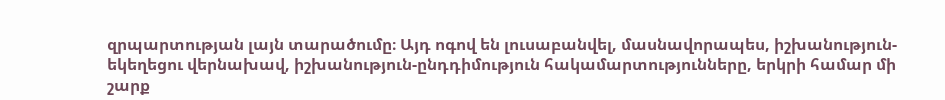զրպարտության լայն տարածումը։ Այդ ոգով են լուսաբանվել, մասնավորապես, իշխանություն-եկեղեցու վերնախավ, իշխանություն-ընդդիմություն հակամարտությունները, երկրի համար մի շարք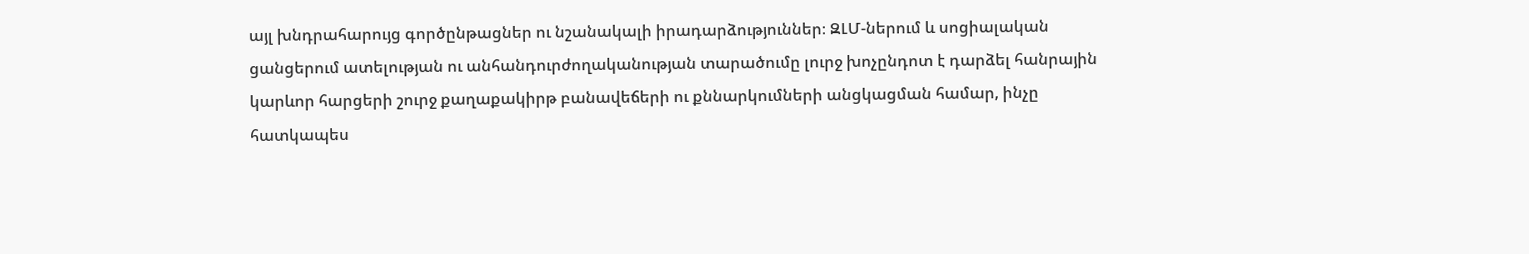այլ խնդրահարույց գործընթացներ ու նշանակալի իրադարձություններ։ ԶԼՄ-ներում և սոցիալական ցանցերում ատելության ու անհանդուրժողականության տարածումը լուրջ խոչընդոտ է դարձել հանրային կարևոր հարցերի շուրջ քաղաքակիրթ բանավեճերի ու քննարկումների անցկացման համար, ինչը հատկապես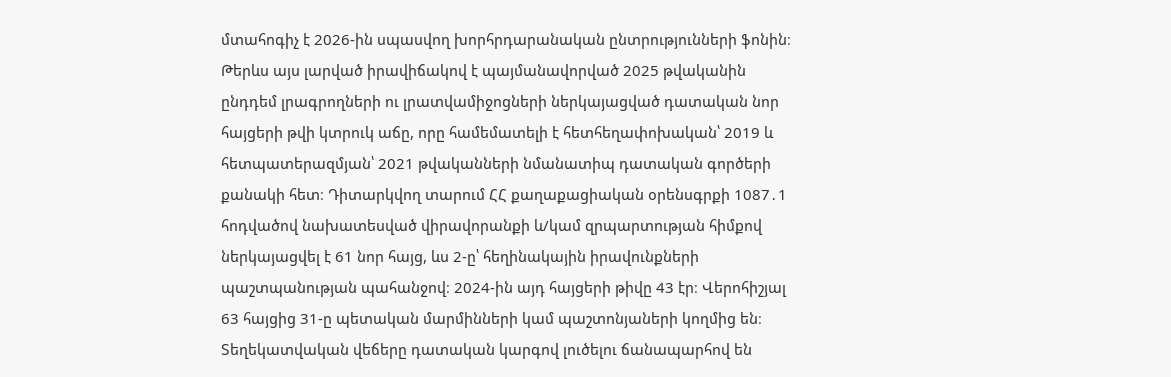մտահոգիչ է 2026-ին սպասվող խորհրդարանական ընտրությունների ֆոնին։
Թերևս այս լարված իրավիճակով է պայմանավորված 2025 թվականին ընդդեմ լրագրողների ու լրատվամիջոցների ներկայացված դատական նոր հայցերի թվի կտրուկ աճը, որը համեմատելի է հետհեղափոխական՝ 2019 և հետպատերազմյան՝ 2021 թվականների նմանատիպ դատական գործերի քանակի հետ։ Դիտարկվող տարում ՀՀ քաղաքացիական օրենսգրքի 1087․1 հոդվածով նախատեսված վիրավորանքի և/կամ զրպարտության հիմքով ներկայացվել է 61 նոր հայց, ևս 2-ը՝ հեղինակային իրավունքների պաշտպանության պահանջով։ 2024-ին այդ հայցերի թիվը 43 էր։ Վերոհիշյալ 63 հայցից 31-ը պետական մարմինների կամ պաշտոնյաների կողմից են։ Տեղեկատվական վեճերը դատական կարգով լուծելու ճանապարհով են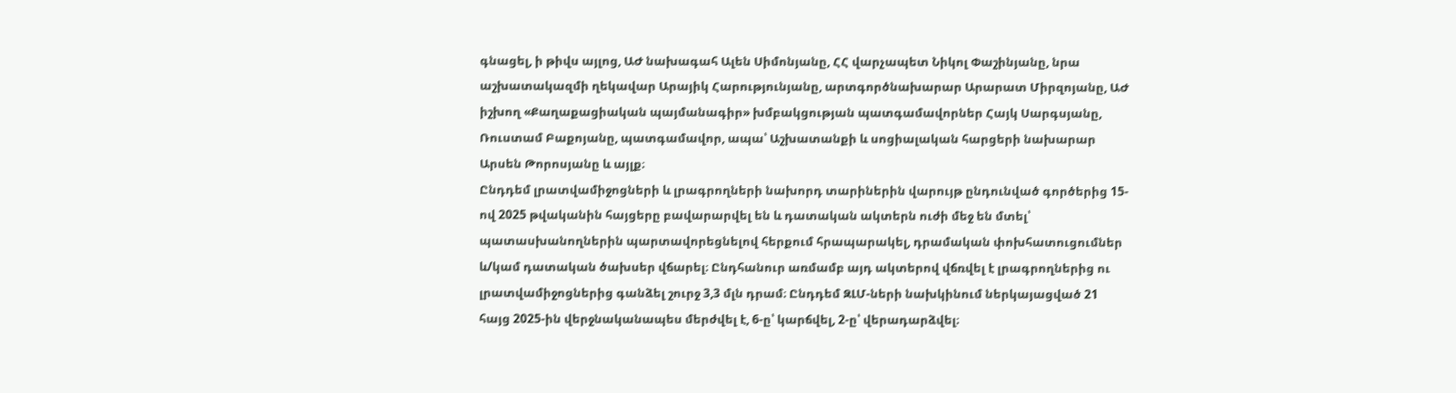գնացել, ի թիվս այլոց, ԱԺ նախագահ Ալեն Սիմոնյանը, ՀՀ վարչապետ Նիկոլ Փաշինյանը, նրա աշխատակազմի ղեկավար Արայիկ Հարությունյանը, արտգործնախարար Արարատ Միրզոյանը, ԱԺ իշխող «Քաղաքացիական պայմանագիր» խմբակցության պատգամավորներ Հայկ Սարգսյանը, Ռուստամ Բաքոյանը, պատգամավոր, ապա՝ Աշխատանքի և սոցիալական հարցերի նախարար Արսեն Թորոսյանը և այլք։
Ընդդեմ լրատվամիջոցների և լրագրողների նախորդ տարիներին վարույթ ընդունված գործերից 15-ով 2025 թվականին հայցերը բավարարվել են և դատական ակտերն ուժի մեջ են մտել՝ պատասխանողներին պարտավորեցնելով հերքում հրապարակել, դրամական փոխհատուցումներ և/կամ դատական ծախսեր վճարել։ Ընդհանուր առմամբ այդ ակտերով վճռվել է լրագրողներից ու լրատվամիջոցներից գանձել շուրջ 3,3 մլն դրամ։ Ընդդեմ ԶԼՄ-ների նախկինում ներկայացված 21 հայց 2025-ին վերջնականապես մերժվել է, 6-ը՝ կարճվել, 2-ը՝ վերադարձվել։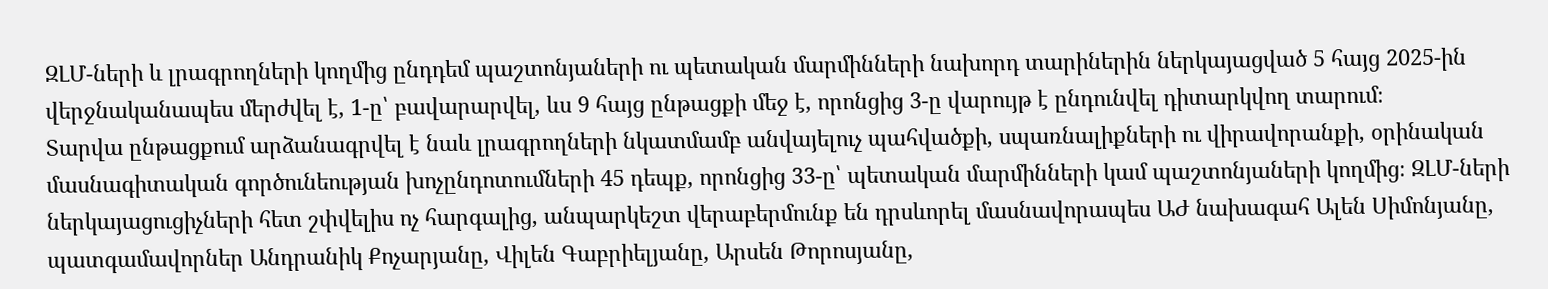ԶԼՄ-ների և լրագրողների կողմից ընդդեմ պաշտոնյաների ու պետական մարմինների նախորդ տարիներին ներկայացված 5 հայց 2025-ին վերջնականապես մերժվել է, 1-ը՝ բավարարվել, ևս 9 հայց ընթացքի մեջ է, որոնցից 3-ը վարույթ է ընդունվել դիտարկվող տարում։
Տարվա ընթացքում արձանագրվել է նաև լրագրողների նկատմամբ անվայելուչ պահվածքի, սպառնալիքների ու վիրավորանքի, օրինական մասնագիտական գործունեության խոչընդոտումների 45 դեպք, որոնցից 33-ը՝ պետական մարմինների կամ պաշտոնյաների կողմից։ ԶԼՄ-ների ներկայացուցիչների հետ շփվելիս ոչ հարգալից, անպարկեշտ վերաբերմունք են դրսևորել մասնավորապես ԱԺ նախագահ Ալեն Սիմոնյանը, պատգամավորներ Անդրանիկ Քոչարյանը, Վիլեն Գաբրիելյանը, Արսեն Թորոսյանը,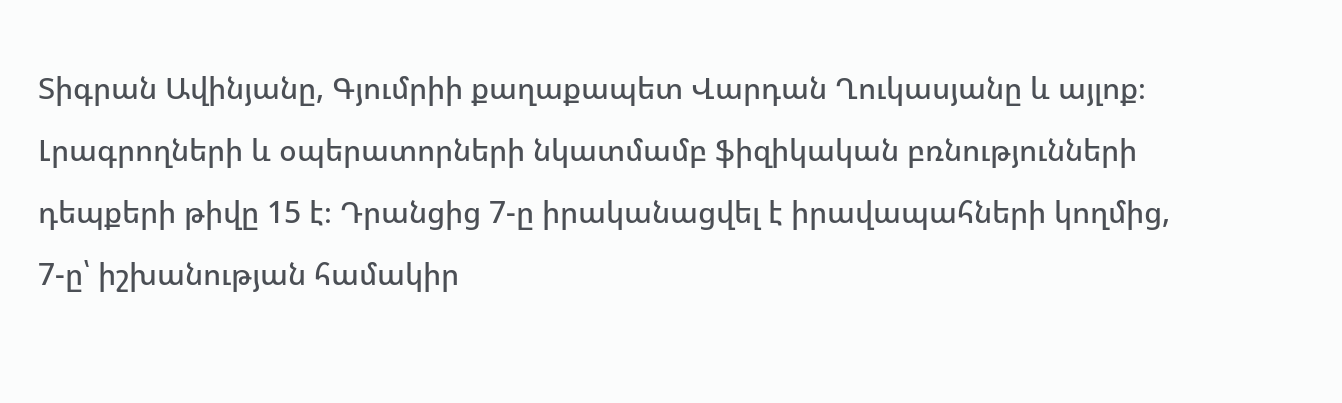Տիգրան Ավինյանը, Գյումրիի քաղաքապետ Վարդան Ղուկասյանը և այլոք։
Լրագրողների և օպերատորների նկատմամբ ֆիզիկական բռնությունների դեպքերի թիվը 15 է։ Դրանցից 7-ը իրականացվել է իրավապահների կողմից, 7-ը՝ իշխանության համակիր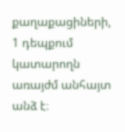քաղաքացիների, 1 դեպքում կատարողն առայժմ անհայտ անձ է։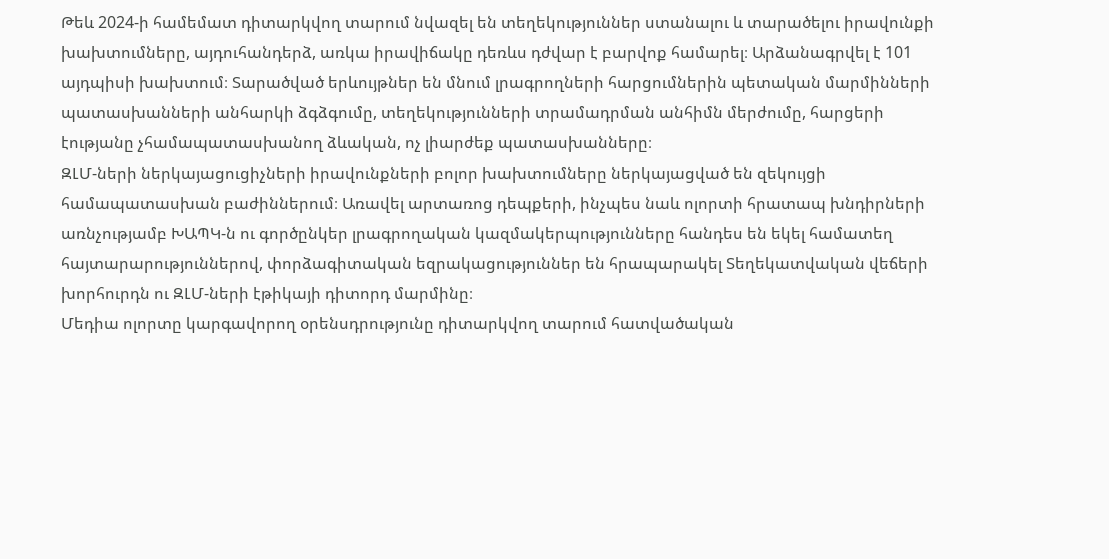Թեև 2024-ի համեմատ դիտարկվող տարում նվազել են տեղեկություններ ստանալու և տարածելու իրավունքի խախտումները, այդուհանդերձ, առկա իրավիճակը դեռևս դժվար է բարվոք համարել։ Արձանագրվել է 101 այդպիսի խախտում։ Տարածված երևույթներ են մնում լրագրողների հարցումներին պետական մարմինների պատասխանների անհարկի ձգձգումը, տեղեկությունների տրամադրման անհիմն մերժումը, հարցերի էությանը չհամապատասխանող ձևական, ոչ լիարժեք պատասխանները։
ԶԼՄ-ների ներկայացուցիչների իրավունքների բոլոր խախտումները ներկայացված են զեկույցի համապատասխան բաժիններում։ Առավել արտառոց դեպքերի, ինչպես նաև ոլորտի հրատապ խնդիրների առնչությամբ ԽԱՊԿ-ն ու գործընկեր լրագրողական կազմակերպությունները հանդես են եկել համատեղ հայտարարություններով, փորձագիտական եզրակացություններ են հրապարակել Տեղեկատվական վեճերի խորհուրդն ու ԶԼՄ-ների էթիկայի դիտորդ մարմինը։
Մեդիա ոլորտը կարգավորող օրենսդրությունը դիտարկվող տարում հատվածական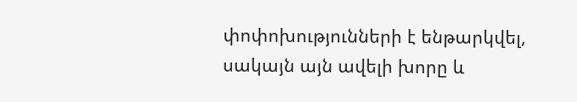փոփոխությունների է ենթարկվել, սակայն այն ավելի խորը և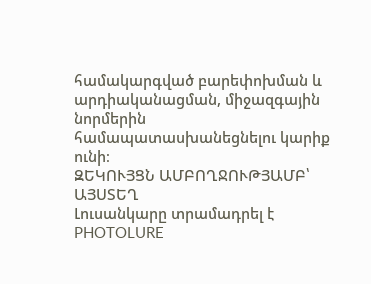համակարգված բարեփոխման և արդիականացման, միջազգային նորմերին համապատասխանեցնելու կարիք ունի։
ԶԵԿՈՒՅՑՆ ԱՄԲՈՂՋՈՒԹՅԱՄԲ՝ ԱՅՍՏԵՂ
Լուսանկարը տրամադրել է PHOTOLURE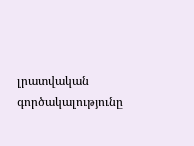լրատվական գործակալությունը